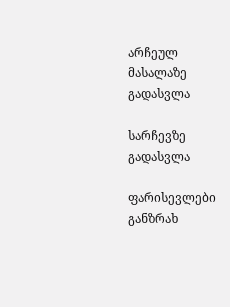არჩეულ მასალაზე გადასვლა

სარჩევზე გადასვლა

ფარისევლები განზრახ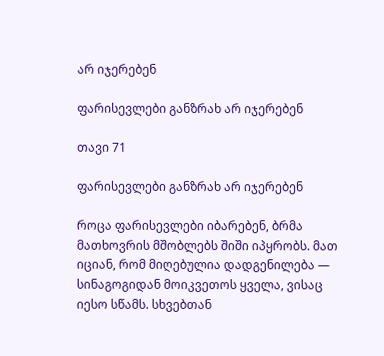არ იჯერებენ

ფარისევლები განზრახ არ იჯერებენ

თავი 71

ფარისევლები განზრახ არ იჯერებენ

როცა ფარისევლები იბარებენ, ბრმა მათხოვრის მშობლებს შიში იპყრობს. მათ იციან, რომ მიღებულია დადგენილება — სინაგოგიდან მოიკვეთოს ყველა, ვისაც იესო სწამს. სხვებთან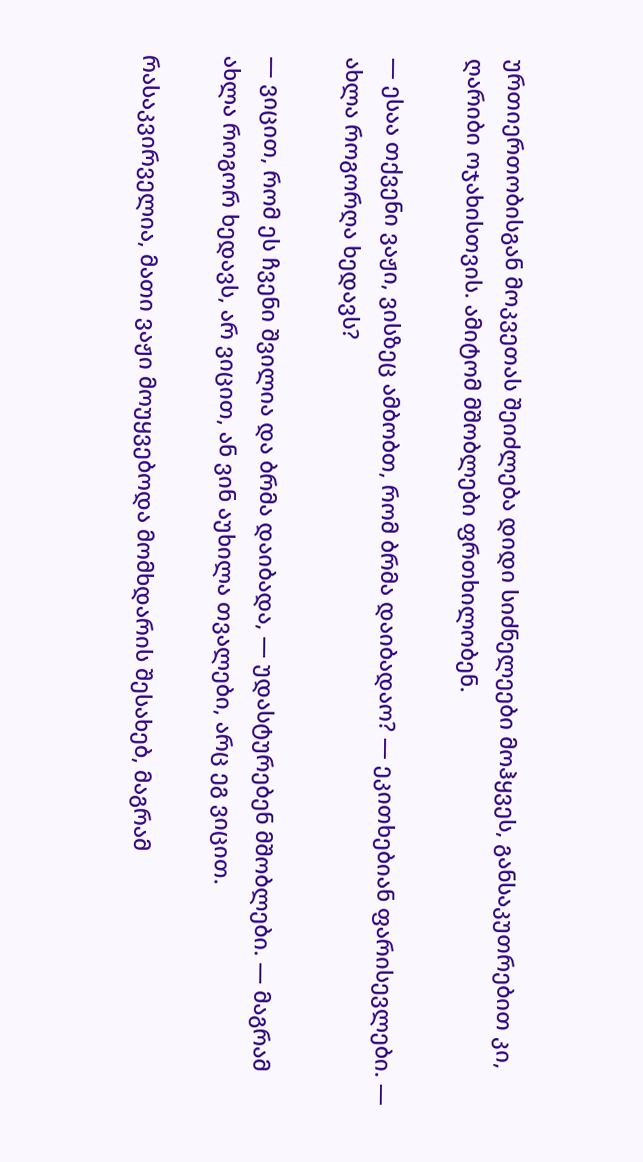ურთიერთობისგან მოკვეთას შეიძლება დიდი სიძნელეები მოჰყვეს, განსაკუთრებით კი, ღარიბი ოჯახისთვის. ამიტომ მშობლები ფრთხილობენ.

— ესაა თქვენი ვაჟი, ვისზეც ამბობთ, რომ ბრმა დაიბადაო? — ეკითხებიან ფარისევლები. — ახლა როგორღა ხედავს?

— ვიცით, რომ ეს ჩვენი შვილია და ბრმა დაიბადა, — უდასტურებენ მშობლები. — მაგრამ ახლა როგორ ხედავს, არ ვიცით, ან ვინ აუხილა თვალები, არც ეგ ვიცით.

რასაკვირველია, მათი ვაჟი მოუყვებოდა მომხდარის შესახებ, მაგრამ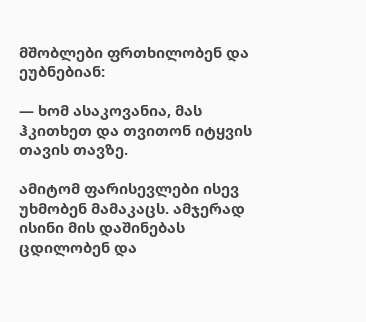მშობლები ფრთხილობენ და ეუბნებიან:

— ხომ ასაკოვანია, მას ჰკითხეთ და თვითონ იტყვის თავის თავზე.

ამიტომ ფარისევლები ისევ უხმობენ მამაკაცს. ამჯერად ისინი მის დაშინებას ცდილობენ და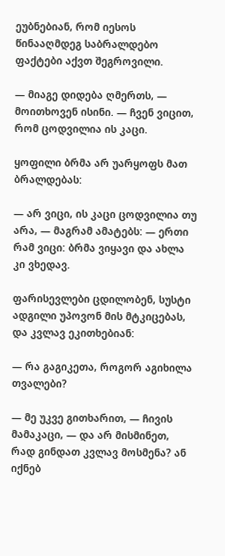ეუბნებიან, რომ იესოს წინააღმდეგ საბრალდებო ფაქტები აქვთ შეგროვილი.

— მიაგე დიდება ღმერთს, — მოითხოვენ ისინი. — ჩვენ ვიცით, რომ ცოდვილია ის კაცი.

ყოფილი ბრმა არ უარყოფს მათ ბრალდებას:

— არ ვიცი, ის კაცი ცოდვილია თუ არა, — მაგრამ ამატებს: — ერთი რამ ვიცი: ბრმა ვიყავი და ახლა კი ვხედავ.

ფარისევლები ცდილობენ, სუსტი ადგილი უპოვონ მის მტკიცებას, და კვლავ ეკითხებიან:

— რა გაგიკეთა, როგორ აგიხილა თვალები?

— მე უკვე გითხარით, — ჩივის მამაკაცი, — და არ მისმინეთ, რად გინდათ კვლავ მოსმენა? ან იქნებ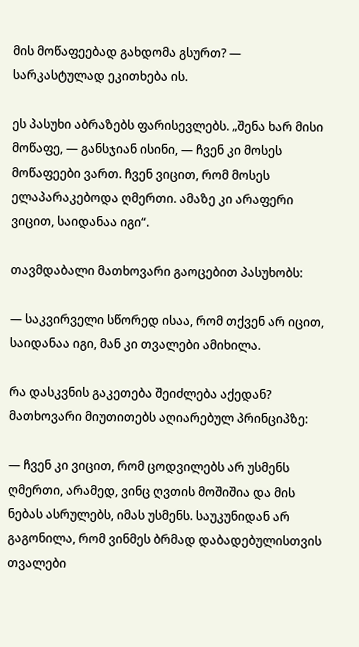მის მოწაფეებად გახდომა გსურთ? — სარკასტულად ეკითხება ის.

ეს პასუხი აბრაზებს ფარისევლებს. „შენა ხარ მისი მოწაფე, — განსჯიან ისინი, — ჩვენ კი მოსეს მოწაფეები ვართ. ჩვენ ვიცით, რომ მოსეს ელაპარაკებოდა ღმერთი. ამაზე კი არაფერი ვიცით, საიდანაა იგი“.

თავმდაბალი მათხოვარი გაოცებით პასუხობს:

— საკვირველი სწორედ ისაა, რომ თქვენ არ იცით, საიდანაა იგი, მან კი თვალები ამიხილა.

რა დასკვნის გაკეთება შეიძლება აქედან? მათხოვარი მიუთითებს აღიარებულ პრინციპზე:

— ჩვენ კი ვიცით, რომ ცოდვილებს არ უსმენს ღმერთი, არამედ, ვინც ღვთის მოშიშია და მის ნებას ასრულებს, იმას უსმენს. საუკუნიდან არ გაგონილა, რომ ვინმეს ბრმად დაბადებულისთვის თვალები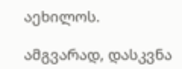აეხილოს.

ამგვარად, დასკვნა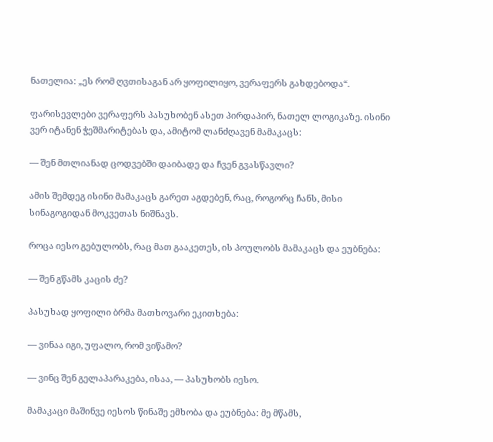ნათელია: „ეს რომ ღვთისაგან არ ყოფილიყო, ვერაფერს გახდებოდა“.

ფარისევლები ვერაფერს პასუხობენ ასეთ პირდაპირ, ნათელ ლოგიკაზე. ისინი ვერ იტანენ ჭეშმარიტებას და, ამიტომ ლანძღავენ მამაკაცს:

— შენ მთლიანად ცოდვებში დაიბადე და ჩვენ გვასწავლი?

ამის შემდეგ ისინი მამაკაცს გარეთ აგდებენ, რაც, როგორც ჩანს, მისი სინაგოგიდან მოკვეთას ნიშნავს.

როცა იესო გებულობს, რაც მათ გააკეთეს, ის პოულობს მამაკაცს და ეუბნება:

— შენ გწამს კაცის ძე?

პასუხად ყოფილი ბრმა მათხოვარი ეკითხება:

— ვინაა იგი, უფალო, რომ ვიწამო?

— ვინც შენ გელაპარაკება, ისაა, — პასუხობს იესო.

მამაკაცი მაშინვე იესოს წინაშე ემხობა და ეუბნება: მე მწამს,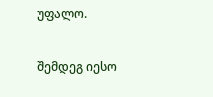უფალო.

შემდეგ იესო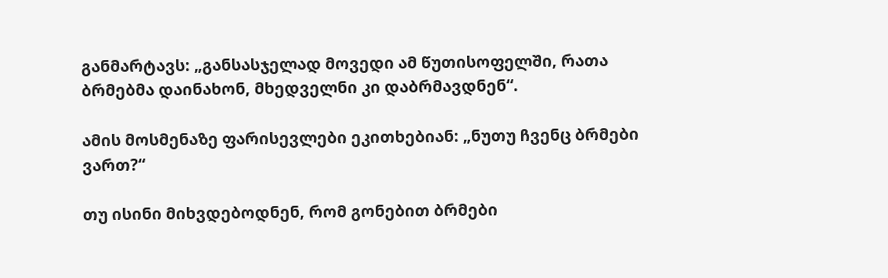განმარტავს: „განსასჯელად მოვედი ამ წუთისოფელში, რათა ბრმებმა დაინახონ, მხედველნი კი დაბრმავდნენ“.

ამის მოსმენაზე ფარისევლები ეკითხებიან: „ნუთუ ჩვენც ბრმები ვართ?“

თუ ისინი მიხვდებოდნენ, რომ გონებით ბრმები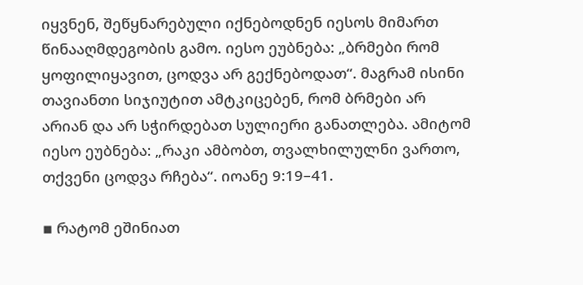იყვნენ, შეწყნარებული იქნებოდნენ იესოს მიმართ წინააღმდეგობის გამო. იესო ეუბნება: „ბრმები რომ ყოფილიყავით, ცოდვა არ გექნებოდათ“. მაგრამ ისინი თავიანთი სიჯიუტით ამტკიცებენ, რომ ბრმები არ არიან და არ სჭირდებათ სულიერი განათლება. ამიტომ იესო ეუბნება: „რაკი ამბობთ, თვალხილულნი ვართო, თქვენი ცოდვა რჩება“. იოანე 9:19–41.

▪ რატომ ეშინიათ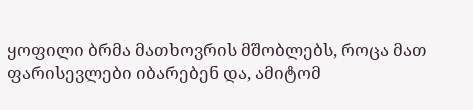ყოფილი ბრმა მათხოვრის მშობლებს, როცა მათ ფარისევლები იბარებენ და, ამიტომ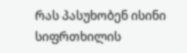რას პასუხობენ ისინი სიფრთხილის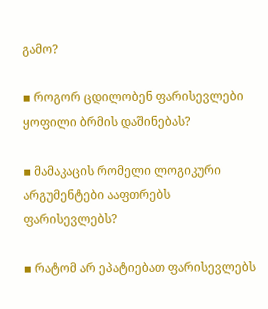გამო?

▪ როგორ ცდილობენ ფარისევლები ყოფილი ბრმის დაშინებას?

▪ მამაკაცის რომელი ლოგიკური არგუმენტები ააფთრებს ფარისევლებს?

▪ რატომ არ ეპატიებათ ფარისევლებს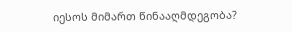იესოს მიმართ წინააღმდეგობა?